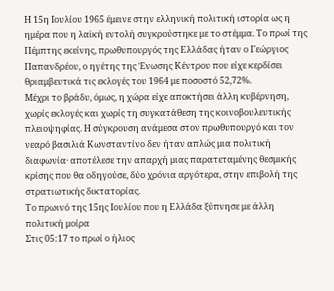Η 15η Ιουλίου 1965 έμεινε στην ελληνική πολιτική ιστορία ως η ημέρα που η λαϊκή εντολή συγκρούστηκε με το στέμμα. Το πρωί της Πέμπτης εκείνης, πρωθυπουργός της Ελλάδας ήταν ο Γεώργιος Παπανδρέου, ο ηγέτης της Ένωσης Κέντρου που είχε κερδίσει θριαμβευτικά τις εκλογές του 1964 με ποσοστό 52,72%.
Μέχρι το βράδυ, όμως, η χώρα είχε αποκτήσει άλλη κυβέρνηση, χωρίς εκλογές και χωρίς τη συγκατάθεση της κοινοβουλευτικής πλειοψηφίας. Η σύγκρουση ανάμεσα στον πρωθυπουργό και τον νεαρό βασιλιά Κωνσταντίνο δεν ήταν απλώς μια πολιτική διαφωνία· αποτέλεσε την απαρχή μιας παρατεταμένης θεσμικής κρίσης που θα οδηγούσε, δύο χρόνια αργότερα, στην επιβολή της στρατιωτικής δικτατορίας.
Το πρωινό της 15ης Ιουλίου που η Ελλάδα ξύπνησε με άλλη πολιτική μοίρα
Στις 05:17 το πρωί ο ήλιος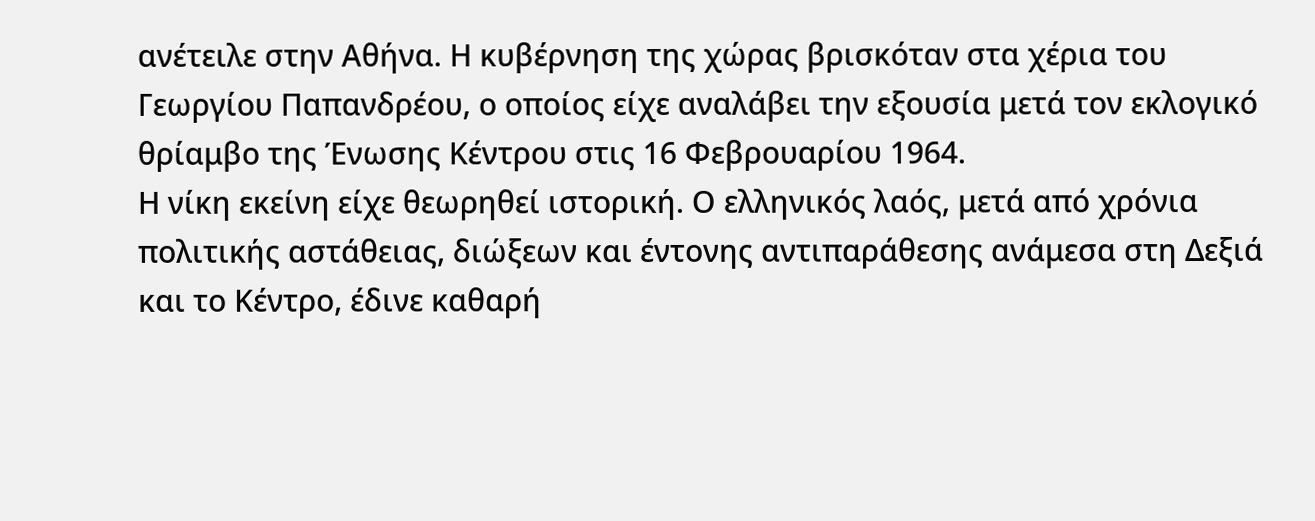ανέτειλε στην Αθήνα. Η κυβέρνηση της χώρας βρισκόταν στα χέρια του Γεωργίου Παπανδρέου, ο οποίος είχε αναλάβει την εξουσία μετά τον εκλογικό θρίαμβο της Ένωσης Κέντρου στις 16 Φεβρουαρίου 1964.
Η νίκη εκείνη είχε θεωρηθεί ιστορική. Ο ελληνικός λαός, μετά από χρόνια πολιτικής αστάθειας, διώξεων και έντονης αντιπαράθεσης ανάμεσα στη Δεξιά και το Κέντρο, έδινε καθαρή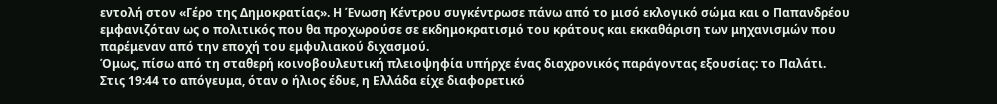εντολή στον «Γέρο της Δημοκρατίας». Η Ένωση Κέντρου συγκέντρωσε πάνω από το μισό εκλογικό σώμα και ο Παπανδρέου εμφανιζόταν ως ο πολιτικός που θα προχωρούσε σε εκδημοκρατισμό του κράτους και εκκαθάριση των μηχανισμών που παρέμεναν από την εποχή του εμφυλιακού διχασμού.
Όμως, πίσω από τη σταθερή κοινοβουλευτική πλειοψηφία υπήρχε ένας διαχρονικός παράγοντας εξουσίας: το Παλάτι.
Στις 19:44 το απόγευμα, όταν ο ήλιος έδυε, η Ελλάδα είχε διαφορετικό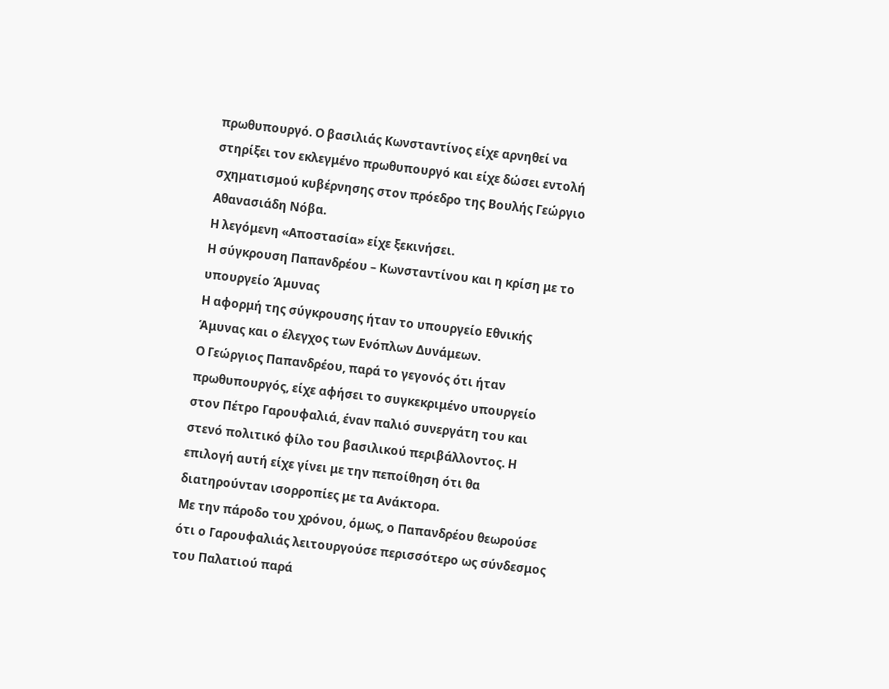πρωθυπουργό. Ο βασιλιάς Κωνσταντίνος είχε αρνηθεί να στηρίξει τον εκλεγμένο πρωθυπουργό και είχε δώσει εντολή σχηματισμού κυβέρνησης στον πρόεδρο της Βουλής Γεώργιο Αθανασιάδη Νόβα.
Η λεγόμενη «Αποστασία» είχε ξεκινήσει.
Η σύγκρουση Παπανδρέου – Κωνσταντίνου και η κρίση με το υπουργείο Άμυνας
Η αφορμή της σύγκρουσης ήταν το υπουργείο Εθνικής Άμυνας και ο έλεγχος των Ενόπλων Δυνάμεων.
Ο Γεώργιος Παπανδρέου, παρά το γεγονός ότι ήταν πρωθυπουργός, είχε αφήσει το συγκεκριμένο υπουργείο στον Πέτρο Γαρουφαλιά, έναν παλιό συνεργάτη του και στενό πολιτικό φίλο του βασιλικού περιβάλλοντος. Η επιλογή αυτή είχε γίνει με την πεποίθηση ότι θα διατηρούνταν ισορροπίες με τα Ανάκτορα.
Με την πάροδο του χρόνου, όμως, ο Παπανδρέου θεωρούσε ότι ο Γαρουφαλιάς λειτουργούσε περισσότερο ως σύνδεσμος του Παλατιού παρά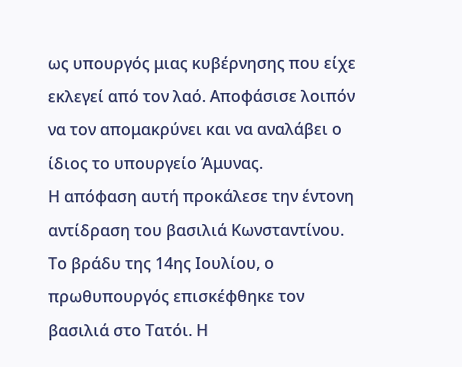ως υπουργός μιας κυβέρνησης που είχε εκλεγεί από τον λαό. Αποφάσισε λοιπόν να τον απομακρύνει και να αναλάβει ο ίδιος το υπουργείο Άμυνας.
Η απόφαση αυτή προκάλεσε την έντονη αντίδραση του βασιλιά Κωνσταντίνου.
Το βράδυ της 14ης Ιουλίου, ο πρωθυπουργός επισκέφθηκε τον βασιλιά στο Τατόι. Η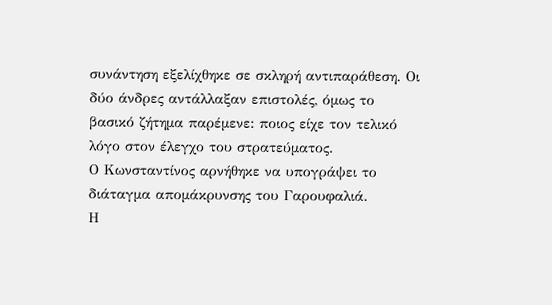συνάντηση εξελίχθηκε σε σκληρή αντιπαράθεση. Οι δύο άνδρες αντάλλαξαν επιστολές, όμως το βασικό ζήτημα παρέμενε: ποιος είχε τον τελικό λόγο στον έλεγχο του στρατεύματος.
Ο Κωνσταντίνος αρνήθηκε να υπογράψει το διάταγμα απομάκρυνσης του Γαρουφαλιά.
Η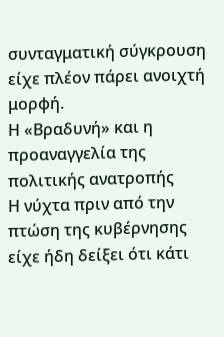συνταγματική σύγκρουση είχε πλέον πάρει ανοιχτή μορφή.
Η «Βραδυνή» και η προαναγγελία της πολιτικής ανατροπής
Η νύχτα πριν από την πτώση της κυβέρνησης είχε ήδη δείξει ότι κάτι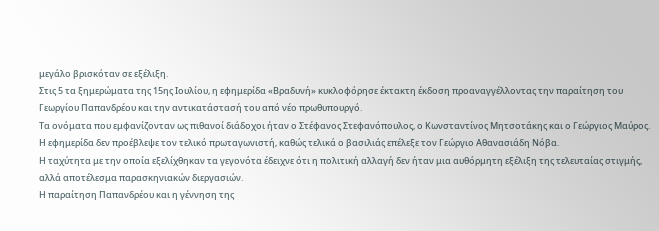μεγάλο βρισκόταν σε εξέλιξη.
Στις 5 τα ξημερώματα της 15ης Ιουλίου, η εφημερίδα «Βραδυνή» κυκλοφόρησε έκτακτη έκδοση προαναγγέλλοντας την παραίτηση του Γεωργίου Παπανδρέου και την αντικατάστασή του από νέο πρωθυπουργό.
Τα ονόματα που εμφανίζονταν ως πιθανοί διάδοχοι ήταν ο Στέφανος Στεφανόπουλος, ο Κωνσταντίνος Μητσοτάκης και ο Γεώργιος Μαύρος. Η εφημερίδα δεν προέβλεψε τον τελικό πρωταγωνιστή, καθώς τελικά ο βασιλιάς επέλεξε τον Γεώργιο Αθανασιάδη Νόβα.
Η ταχύτητα με την οποία εξελίχθηκαν τα γεγονότα έδειχνε ότι η πολιτική αλλαγή δεν ήταν μια αυθόρμητη εξέλιξη της τελευταίας στιγμής, αλλά αποτέλεσμα παρασκηνιακών διεργασιών.
Η παραίτηση Παπανδρέου και η γέννηση της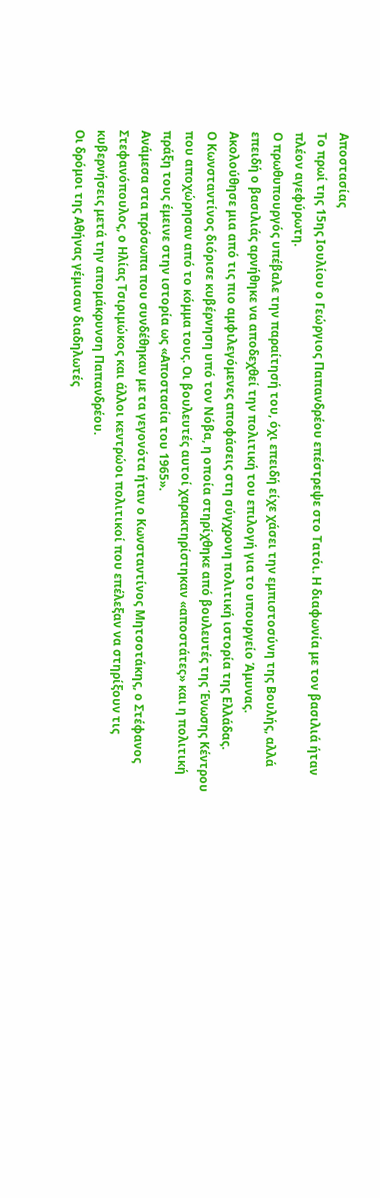Αποστασίας
Το πρωί της 15ης Ιουλίου ο Γεώργιος Παπανδρέου επέστρεψε στο Τατόι. Η διαφωνία με τον βασιλιά ήταν πλέον αγεφύρωτη.
Ο πρωθυπουργός υπέβαλε την παραίτησή του, όχι επειδή είχε χάσει την εμπιστοσύνη της Βουλής, αλλά επειδή ο βασιλιάς αρνήθηκε να αποδεχθεί την πολιτική του επιλογή για το υπουργείο Άμυνας.
Ακολούθησε μια από τις πιο αμφιλεγόμενες αποφάσεις στη σύγχρονη πολιτική ιστορία της Ελλάδας.
Ο Κωνσταντίνος διόρισε κυβέρνηση υπό τον Νόβα, η οποία στηρίχθηκε από βουλευτές της Ένωσης Κέντρου που αποχώρησαν από το κόμμα τους. Οι βουλευτές αυτοί χαρακτηρίστηκαν «αποστάτες» και η πολιτική πράξη τους έμεινε στην ιστορία ως «Αποστασία του 1965».
Ανάμεσα στα πρόσωπα που συνδέθηκαν με τα γεγονότα ήταν ο Κωνσταντίνος Μητσοτάκης, ο Στέφανος Στεφανόπουλος, ο Ηλίας Τσιριμώκος και άλλοι κεντρώοι πολιτικοί που επέλεξαν να στηρίξουν τις κυβερνήσεις μετά την απομάκρυνση Παπανδρέου.
Οι δρόμοι της Αθήνας γέμισαν διαδηλωτές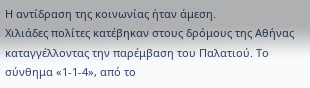Η αντίδραση της κοινωνίας ήταν άμεση.
Χιλιάδες πολίτες κατέβηκαν στους δρόμους της Αθήνας καταγγέλλοντας την παρέμβαση του Παλατιού. Το σύνθημα «1-1-4», από το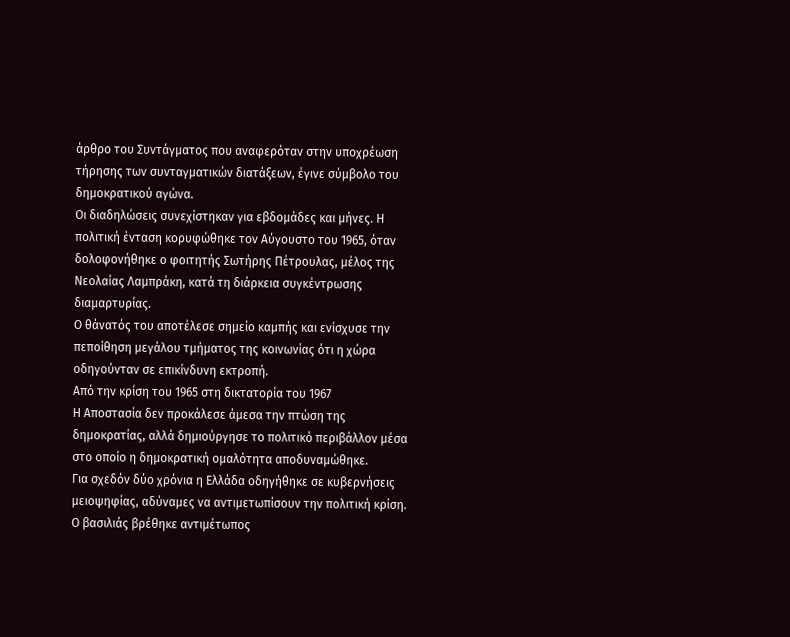άρθρο του Συντάγματος που αναφερόταν στην υποχρέωση τήρησης των συνταγματικών διατάξεων, έγινε σύμβολο του δημοκρατικού αγώνα.
Οι διαδηλώσεις συνεχίστηκαν για εβδομάδες και μήνες. Η πολιτική ένταση κορυφώθηκε τον Αύγουστο του 1965, όταν δολοφονήθηκε ο φοιτητής Σωτήρης Πέτρουλας, μέλος της Νεολαίας Λαμπράκη, κατά τη διάρκεια συγκέντρωσης διαμαρτυρίας.
Ο θάνατός του αποτέλεσε σημείο καμπής και ενίσχυσε την πεποίθηση μεγάλου τμήματος της κοινωνίας ότι η χώρα οδηγούνταν σε επικίνδυνη εκτροπή.
Από την κρίση του 1965 στη δικτατορία του 1967
Η Αποστασία δεν προκάλεσε άμεσα την πτώση της δημοκρατίας, αλλά δημιούργησε το πολιτικό περιβάλλον μέσα στο οποίο η δημοκρατική ομαλότητα αποδυναμώθηκε.
Για σχεδόν δύο χρόνια η Ελλάδα οδηγήθηκε σε κυβερνήσεις μειοψηφίας, αδύναμες να αντιμετωπίσουν την πολιτική κρίση. Ο βασιλιάς βρέθηκε αντιμέτωπος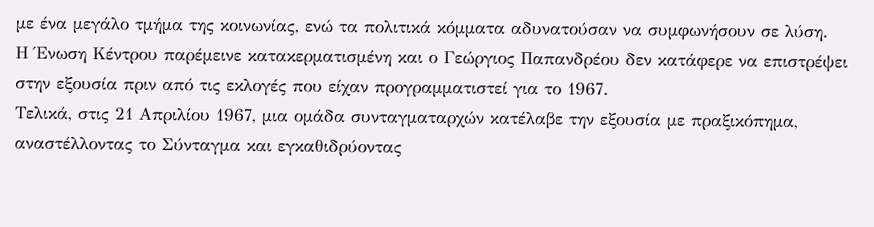με ένα μεγάλο τμήμα της κοινωνίας, ενώ τα πολιτικά κόμματα αδυνατούσαν να συμφωνήσουν σε λύση.
Η Ένωση Κέντρου παρέμεινε κατακερματισμένη και ο Γεώργιος Παπανδρέου δεν κατάφερε να επιστρέψει στην εξουσία πριν από τις εκλογές που είχαν προγραμματιστεί για το 1967.
Τελικά, στις 21 Απριλίου 1967, μια ομάδα συνταγματαρχών κατέλαβε την εξουσία με πραξικόπημα, αναστέλλοντας το Σύνταγμα και εγκαθιδρύοντας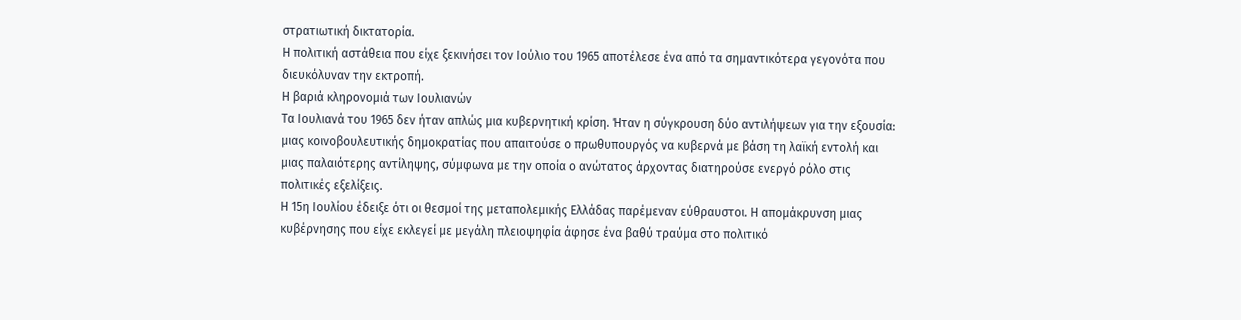στρατιωτική δικτατορία.
Η πολιτική αστάθεια που είχε ξεκινήσει τον Ιούλιο του 1965 αποτέλεσε ένα από τα σημαντικότερα γεγονότα που διευκόλυναν την εκτροπή.
Η βαριά κληρονομιά των Ιουλιανών
Τα Ιουλιανά του 1965 δεν ήταν απλώς μια κυβερνητική κρίση. Ήταν η σύγκρουση δύο αντιλήψεων για την εξουσία: μιας κοινοβουλευτικής δημοκρατίας που απαιτούσε ο πρωθυπουργός να κυβερνά με βάση τη λαϊκή εντολή και μιας παλαιότερης αντίληψης, σύμφωνα με την οποία ο ανώτατος άρχοντας διατηρούσε ενεργό ρόλο στις πολιτικές εξελίξεις.
Η 15η Ιουλίου έδειξε ότι οι θεσμοί της μεταπολεμικής Ελλάδας παρέμεναν εύθραυστοι. Η απομάκρυνση μιας κυβέρνησης που είχε εκλεγεί με μεγάλη πλειοψηφία άφησε ένα βαθύ τραύμα στο πολιτικό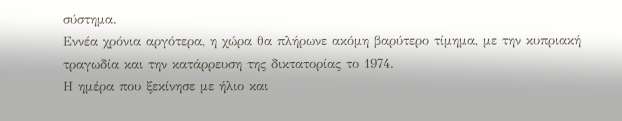σύστημα.
Εννέα χρόνια αργότερα, η χώρα θα πλήρωνε ακόμη βαρύτερο τίμημα, με την κυπριακή τραγωδία και την κατάρρευση της δικτατορίας το 1974.
Η ημέρα που ξεκίνησε με ήλιο και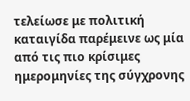τελείωσε με πολιτική καταιγίδα παρέμεινε ως μία από τις πιο κρίσιμες ημερομηνίες της σύγχρονης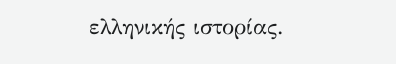ελληνικής ιστορίας.